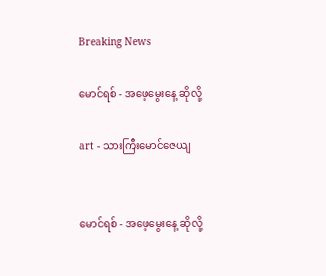Breaking News

မောင်ရစ် - အဖေ့မွေးနေ့ ဆိုလို့

art - သားကြီးမောင်ဇေယျ


မောင်ရစ် - အဖေ့မွေးနေ့ ဆိုလို့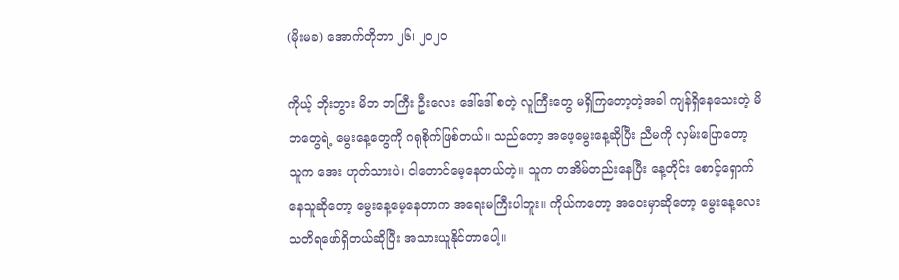(မိုးမခ) အောက်တိုဘာ ၂၆၊ ၂၀၂၀

ကိုယ့် ဘိုးဘွား မိဘ ဘကြီး ဦးလေး ဒေါ်ဒေါ် စတဲ့ လူကြီးတွေ မရှိကြတော့တဲ့အခါ ကျန်ရှိနေသေးတဲ့ မိဘတွေရဲ့ မွေးနေ့တွေကို ဂရုစိုက်ဖြစ်တယ်။ သည်တော့ အဖေ့မွေးနေ့ဆိုပြီး ညီမကို လှမ်းပြောတော့ သူက အေး ဟုတ်သားပဲ၊ ငါတောင်မေ့နေတယ်တဲ့။ သူက တအိမ်တည်းနေပြီး နေ့တိုင်း စောင့်ရှောက်နေသူဆိုတော့ မွေးနေ့မေ့နေတာက အရေးမကြီးပါဘူး။ ကိုယ်ကတော့ အဝေးမှာဆိုတော့ မွေးနေ့လေး သတိရဖော်ရှိတယ်ဆိုပြီး အသားယူနိုင်တာပေါ့။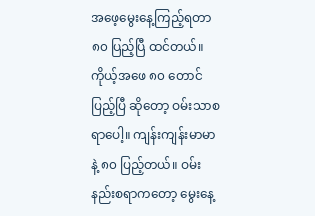အဖေ့မွေးနေ့ကြည့်ရတာ ၈၀ ပြည့်ပြီ ထင်တယ်။ ကိုယ့်အဖေ ၈၀ တောင်ပြည့်ပြီ ဆိုတော့ ဝမ်းသာစရာပေါ့။ ကျန်းကျန်းမာမာနဲ့ ၈၀ ပြည့်တယ်။ ဝမ်းနည်းစရာကတော့ မွေးနေ့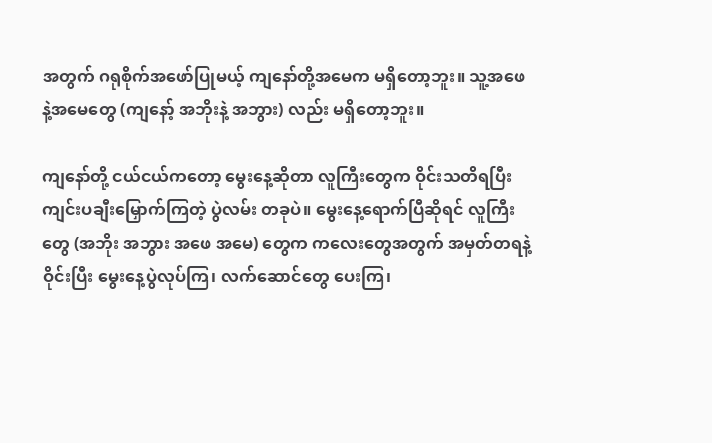အတွက် ဂရုစိုက်အဖော်ပြုမယ့် ကျနော်တို့အမေက မရှိတော့ဘူး။ သူ့အဖေနဲ့အမေတွေ (ကျနော့် အဘိုးနဲ့ အဘွား) လည်း မရှိတော့ဘူး။

ကျနော်တို့ ငယ်ငယ်ကတော့ မွေးနေ့ဆိုတာ လူကြီးတွေက ဝိုင်းသတိရပြီး ကျင်းပချီးမြှောက်ကြတဲ့ ပွဲလမ်း တခုပဲ။ မွေးနေ့ရောက်ပြီဆိုရင် လူကြီးတွေ (အဘိုး အဘွား အဖေ အမေ) တွေက ကလေးတွေအတွက် အမှတ်တရနဲ့ ဝိုင်းပြီး မွေးနေ့ပွဲလုပ်ကြ၊ လက်ဆောင်တွေ ပေးကြ၊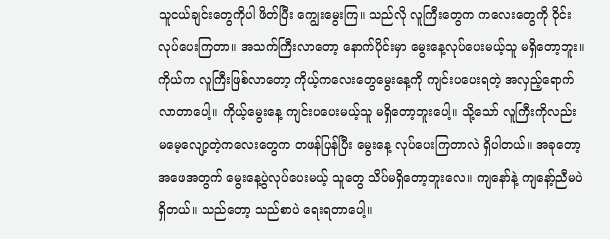သူငယ်ချင်းတွေကိုပါ ဖိတ်ပြီး ကျွေးမွေးကြ။ သည်လို လူကြီးတွေက ကလေးတွေကို ဝိုင်းလုပ်ပေးကြတာ။ အသက်ကြီးလာတော့ နောက်ပိုင်းမှာ မွေးနေ့လုပ်ပေးမယ့်သူ မရှိတော့ဘူး။ ကိုယ်က လူကြီးဖြစ်လာတော့ ကိုယ့်ကလေးတွေမွေးနေ့ကို ကျင်းပပေးရတဲ့ အလှည့်ရောက်လာတာပေါ့။ ကိုယ့်မွေးနေ့ ကျင်းပပေးမယ့်သူ မရှိတော့ဘူးပေါ့။ သို့သော် လူကြီးကိုလည်း မမေ့လျော့တဲ့ကလေးတွေက တဖန်ပြန်ပြီး မွေးနေ့ လုပ်ပေးကြတာလဲ ရှိပါတယ်။ အခုတော့ အဖေအတွက် မွေးနေ့ပွဲလုပ်ပေးမယ့် သူတွေ သိပ်မရှိတော့ဘူးလေ။ ကျနော်နဲ့ ကျနော့်ညီမပဲ ရှိတယ်။ သည်တော့ သည်စာပဲ ရေးရတာပေါ့။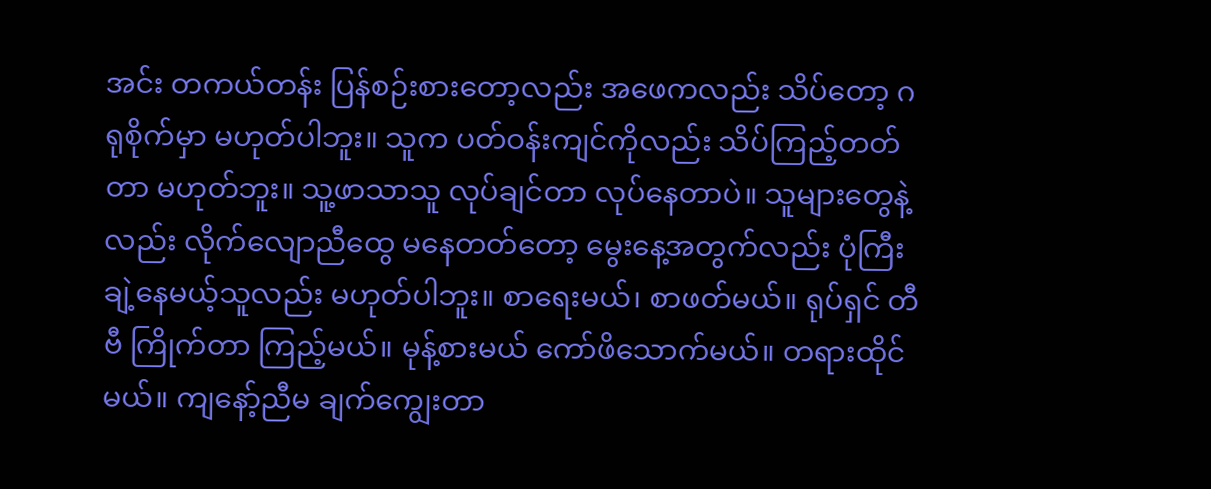အင်း တကယ်တန်း ပြန်စဉ်းစားတော့လည်း အဖေကလည်း သိပ်တော့ ဂရုစိုက်မှာ မဟုတ်ပါဘူး။ သူက ပတ်ဝန်းကျင်ကိုလည်း သိပ်ကြည့်တတ်တာ မဟုတ်ဘူး။ သူ့ဖာသာသူ လုပ်ချင်တာ လုပ်နေတာပဲ။ သူများတွေနဲ့လည်း လိုက်လျောညီထွေ မနေတတ်တော့ မွေးနေ့အတွက်လည်း ပုံကြီးချဲ့နေမယ့်သူလည်း မဟုတ်ပါဘူး။ စာရေးမယ်၊ စာဖတ်မယ်။ ရုပ်ရှင် တီဗီ ကြိုက်တာ ကြည့်မယ်။ မုန့်စားမယ် ကော်ဖိသောက်မယ်။ တရားထိုင်မယ်။ ကျနော့်ညီမ ချက်ကျွေးတာ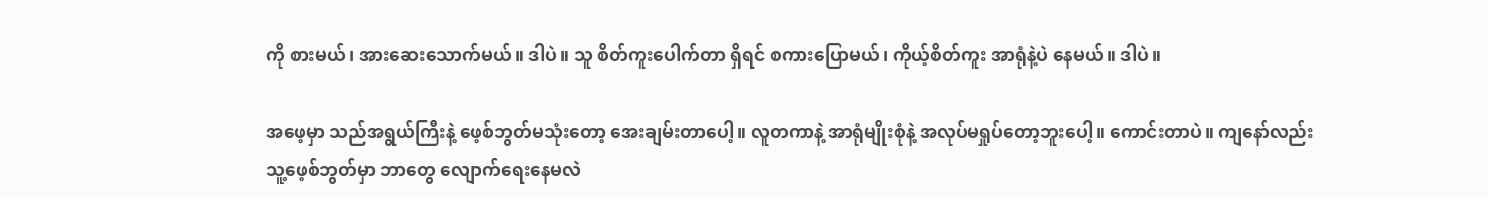ကို စားမယ်၊ အားဆေးသောက်မယ်။ ဒါပဲ။ သူ စိတ်ကူးပေါက်တာ ရှိရင် စကားပြောမယ်၊ ကိုယ့်စိတ်ကူး အာရုံနဲ့ပဲ နေမယ်။ ဒါပဲ။

အဖေ့မှာ သည်အရွယ်ကြီးနဲ့ ဖေ့စ်ဘွတ်မသုံးတော့ အေးချမ်းတာပေါ့။ လူတကာနဲ့ အာရုံမျိုးစုံနဲ့ အလုပ်မရှုပ်တော့ဘူးပေါ့။ ကောင်းတာပဲ။ ကျနော်လည်း သူ့ဖေ့စ်ဘွတ်မှာ ဘာတွေ လျောက်ရေးနေမလဲ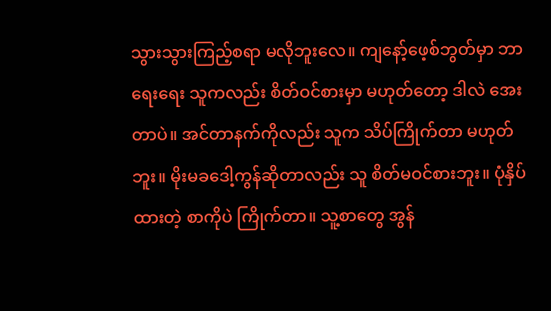သွားသွားကြည့်စရာ မလိုဘူးလေ။ ကျနော့်ဖေ့စ်ဘွတ်မှာ ဘာရေးရေး သူကလည်း စိတ်ဝင်စားမှာ မဟုတ်တော့ ဒါလဲ အေးတာပဲ။ အင်တာနက်ကိုလည်း သူက သိပ်ကြိုက်တာ မဟုတ်ဘူး။ မိုးမခဒေါ့ကွန်ဆိုတာလည်း သူ စိတ်မဝင်စားဘူး။ ပုံနှိပ်ထားတဲ့ စာကိုပဲ ကြိုက်တာ။ သူ့စာတွေ အွန်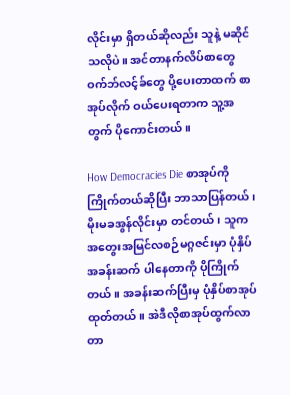လိုင်းမှာ ရှိတယ်ဆိုလည်း သူနဲ့ မဆိုင်သလိုပဲ။ အင်တာနက်လိပ်စာတွေ ဝက်ဘ်လင့်ခ်တွေ ပို့ပေးတာထက် စာအုပ်လိုက် ဝယ်ပေးရတာက သူ့အတွက် ပိုကောင်းတယ်။

How Democracies Die စာအုပ်ကို ကြိုက်တယ်ဆိုပြီး ဘာသာပြန်တယ်၊ မိုးမခအွန်လိုင်းမှာ တင်တယ်၊ သူက အတွေးအမြင်လစဉ်မဂ္ဂဇင်းမှာ ပုံနှိပ်အခန်းဆက် ပါနေတာကို ပိုကြိုက်တယ်။ အခန်းဆက်ပြီးမှ ပုံနှိပ်စာအုပ်ထုတ်တယ်။ အဲဒီလိုစာအုပ်ထွက်လာတာ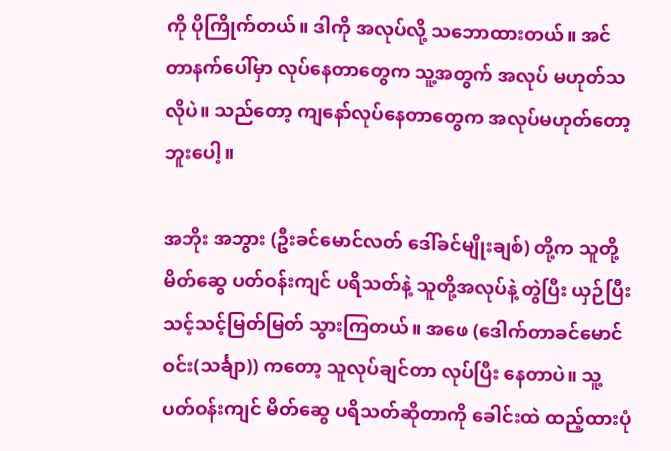ကို ပိုကြိုက်တယ်။ ဒါကို အလုပ်လို့ သဘောထားတယ်။ အင်တာနက်ပေါ်မှာ လုပ်နေတာတွေက သူ့အတွက် အလုပ် မဟုတ်သလိုပဲ။ သည်တော့ ကျနော်လုပ်နေတာတွေက အလုပ်မဟုတ်တော့ဘူးပေါ့။

အဘိုး အဘွား (ဦးခင်မောင်လတ် ဒေါ်ခင်မျိုးချစ်) တို့က သူတို့ မိတ်ဆွေ ပတ်ဝန်းကျင် ပရိသတ်နဲ့ သူတို့အလုပ်နဲ့ တွဲပြီး ယှဉ်ပြီး သင့်သင့်မြတ်မြတ် သွားကြတယ်။ အဖေ (ဒေါက်တာခင်မောင်ဝင်း(သင်္ချာ)) ကတော့ သူလုပ်ချင်တာ လုပ်ပြီး နေတာပဲ။ သူ့ပတ်ဝန်းကျင် မိတ်ဆွေ ပရိသတ်ဆိုတာကို ခေါင်းထဲ ထည့်ထားပုံ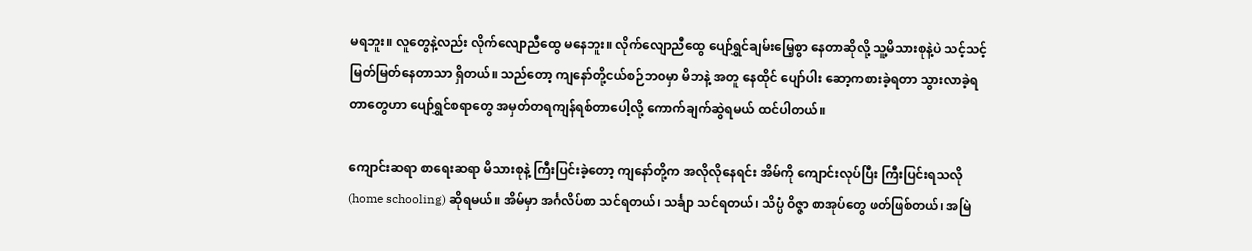မရဘူး။ လူတွေနဲ့လည်း လိုက်လျောညီထွေ မနေဘူး။ လိုက်လျောညီထွေ ပျော်ရွှင်ချမ်းမြေ့စွာ နေတာဆိုလို့ သူ့မိသားစုနဲ့ပဲ သင့်သင့်မြတ်မြတ်နေတာသာ ရှိတယ်။ သည်တော့ ကျနော်တို့ငယ်စဉ်ဘ၀မှာ မိဘနဲ့ အတူ နေထိုင် ပျော်ပါး ဆော့ကစားခဲ့ရတာ သွားလာခဲ့ရတာတွေဟာ ပျော်ရွှင်စရာတွေ အမှတ်တရကျန်ရစ်တာပေါ့လို့ ကောက်ချက်ဆွဲရမယ် ထင်ပါတယ်။

ကျောင်းဆရာ စာရေးဆရာ မိသားစုနဲ့ ကြီးပြင်းခဲ့တော့ ကျနော်တို့က အလိုလိုနေရင်း အိမ်ကို ကျောင်းလုပ်ပြီး ကြီးပြင်းရသလို (home schooling) ဆိုရမယ်။ အိမ်မှာ အင်္ဂလိပ်စာ သင်ရတယ်၊ သင်္ချာ သင်ရတယ်၊ သိပ္ပံ ဝိဇ္ဇာ စာအုပ်တွေ ဖတ်ဖြစ်တယ်၊ အမြဲ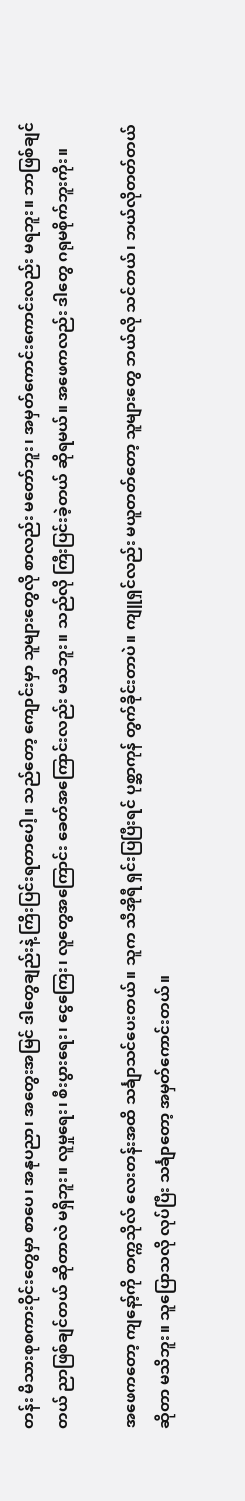တန်း မိသားစုစကားဝိုင်းတွေမှာ စာပေ၊ အနုပညာ၊ အတွေးအမြင် ဒါတွေချည်းနဲ့ ကြိးပြင်းရတာပေါ့။ သည်တော့ ကျောင်းမှာ သူများတွေလို စာလည်း မတော်ဘူး၊ အမှတ်ကောင်းကောင်းလည်း မရဘူး။ ဘာဖြစ်ချင်တယ် ညာဖြစ်ချင်တယ် ဆိုတာလဲ မရှိဘူး။ လူမှုရေး၊ စီးပွားရေး၊ ငွေကြေး၊ လူတွေအကြောင်း ခေတ်အကြောင်းလည်း မသိဘူး။ သည်လို ကြီးပြင်းခဲ့တယ် ဆိုရမယ်။ အဖေကလည်း ဒါတွေ ဂရုမစိုက်ဘူးကိုး။

အဖေကတော့ ကျနော့်ကို တက္ကသိုလ် လေးတန်းအထိ သင်္ချာသင်ပေးတယ်။ သူက သီအိုရီ ရှင်းပြပြီးရင် ပုစ္ဆာကုန် တွက်ခိုင်းတာပဲ။ ကျူရှင်လည်း မယူတတ်တော့ သူများတွေ ဘယ်လို သင်တယ်၊ ဘယ်လိုတတ်တယ် ဆိုတာ မသိဘူး။ သူပြောသလို လုပ်ပြီး သင်္ချာတော့ အမှတ်ကောင်းတယ်။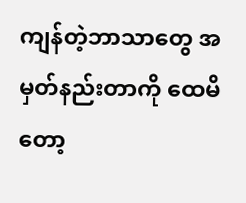ကျန်တဲ့ဘာသာတွေ အမှတ်နည်းတာကို ထေမိတော့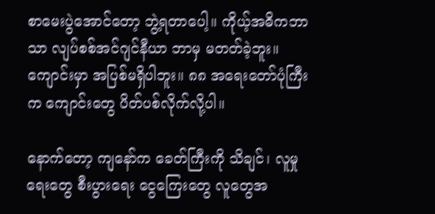စာမေးပွဲအောင်တော့ ဘွဲ့ရတာပေါ့။ ကိုယ့်အဓိကဘာသာ လျပ်စစ်အင်ဂျင်နီယာ ဘာမှ မတတ်ခဲ့ဘူး။ ကျောင်းမှာ အပြစ်မရှိပါဘူး။ ၈၈ အရေးတော်ပုံကြီးက ကျောင်းတွေ ပိတ်ပစ်လိုက်လို့ပါ။

နောက်တော့ ကျနော်က ခေတ်ကြီးကို သိချင်၊ လူမှုရေးတွေ စီးပွားရေး ငွေကြေးတွေ လူတွေအ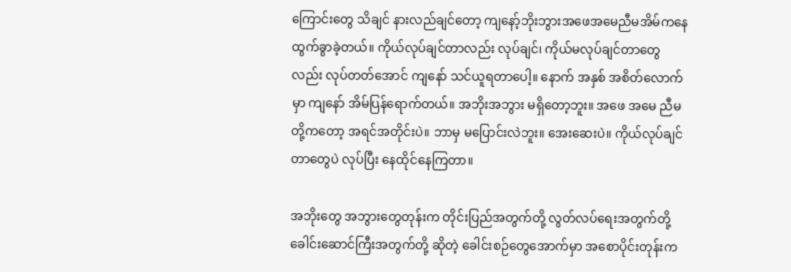ကြောင်းတွေ သိချင် နားလည်ချင်တော့ ကျနော့်ဘိုးဘွားအဖေအမေညီမအိမ်ကနေ ထွက်ခွာခဲ့တယ်။ ကိုယ်လုပ်ချင်တာလည်း လုပ်ချင်၊ ကိုယ်မလုပ်ချင်တာတွေလည်း လုပ်တတ်အောင် ကျနော် သင်ယူရတာပေါ့။ နောက် အနှစ် အစိတ်လောက်မှာ ကျနော် အိမ်ပြန်ရောက်တယ်။ အဘိုးအဘွား မရှိတော့ဘူး။ အဖေ အမေ ညီမတို့ကတော့ အရင်အတိုင်းပဲ။ ဘာမှ မပြောင်းလဲဘူး။ အေးဆေးပဲ။ ကိုယ်လုပ်ချင်တာတွေပဲ လုပ်ပြီး နေထိုင်နေကြတာ။

အဘိုးတွေ အဘွားတွေတုန်းက တိုင်းပြည်အတွက်တို့ လွတ်လပ်ရေးအတွက်တို့ ခေါင်းဆောင်ကြီးအတွက်တို့ ဆိုတဲ့ ခေါင်းစဉ်တွေအောက်မှာ အစောပိုင်းတုန်းက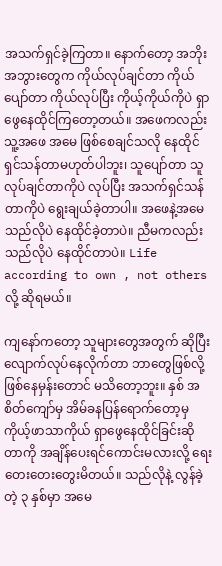အသက်ရှင်ခဲ့ကြတာ။ နောက်တော့ အဘိုးအဘွားတွေက ကိုယ်လုပ်ချင်တာ ကိုယ်ပျော်တာ ကိုယ်လုပ်ပြီး ကိုယ့်ကိုယ်ကိုပဲ ရှာဖွေနေထိုင်ကြတော့တယ်။ အဖေကလည်း သူ့အဖေ အမေ ဖြစ်စေချင်သလို နေထိုင်ရှင်သန်တာမဟုတ်ပါဘူး၊ သူပျော်တာ သူလုပ်ချင်တာကိုပဲ လုပ်ပြီး အသက်ရှင်သန်တာကိုပဲ ရွေးချယ်ခဲ့တာပါ။ အဖေနဲ့အမေ သည်လိုပဲ နေထိုင်ခဲ့တာပဲ။ ညီမကလည်း သည်လိုပဲ နေထိုင်တာပဲ။ Life according to own , not others လို့ ဆိုရမယ်။

ကျနော်ကတော့ သူများတွေအတွက် ဆိုပြီး လျောက်လုပ်နေလိုက်တာ ဘာတွေဖြစ်လို့ ဖြစ်နေမှန်းတောင် မသိတော့ဘူး။ နှစ် အစိတ်ကျော်မှ အိမ်ခနပြန်ရောက်တော့မှ ကိုယ့်ဖာသာကိုယ် ရှာဖွေနေထိုင်ခြင်းဆိုတာကို အချိန်ပေးရင်ကောင်းမလားလို့ ရေးတေးတေးတွေးမိတယ်။ သည်လိုနဲ့ လွန်ခဲ့တဲ့ ၃ နှစ်မှာ အမေ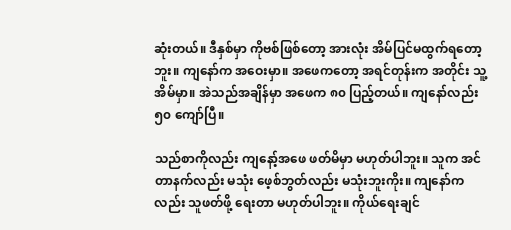ဆုံးတယ်။ ဒီနှစ်မှာ ကိုဗစ်ဖြစ်တော့ အားလုံး အိမ်ပြင်မထွက်ရတော့ဘူး။ ကျနော်က အဝေးမှာ။ အဖေကတော့ အရင်တုန်းက အတိုင်း သူ့အိမ်မှာ။ အဲသည်အချိန်မှာ အဖေက ၈၀ ပြည့်တယ်။ ကျနော်လည်း ၅၀ ကျော်ပြီ။

သည်စာကိုလည်း ကျနော့်အဖေ ဖတ်မိမှာ မဟုတ်ပါဘူး။ သူက အင်တာနက်လည်း မသုံး ဖေ့စ်ဘွတ်လည်း မသုံးဘူးကိုး။ ကျနော်ကလည်း သူဖတ်ဖို့ ရေးတာ မဟုတ်ပါဘူး။ ကိုယ်ရေးချင်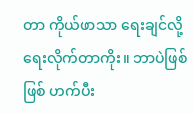တာ ကိုယ်ဖာသာ ရေးချင်လို့ ရေးလိုက်တာကိုး။ ဘာပဲဖြစ်ဖြစ် ဟက်ပီး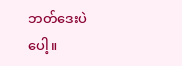ဘတ်ဒေးပဲပေါ့။